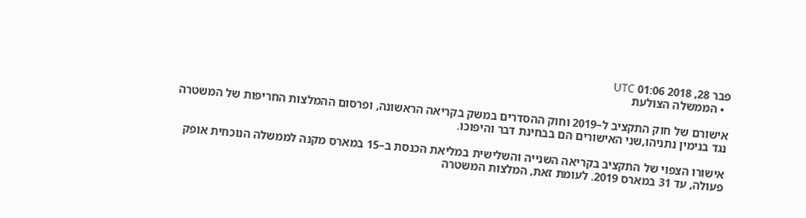פבר 28, 2018 01:06 UTC
  • הממשלה הצולעת

אישורם של חוק התקציב ל–2019 וחוק ההסדרים במשק בקריאה הראשונה, ופרסום ההמלצות החריפות של המשטרה נגד בנימין נתניהו,שני האישורים הם בבחינת דבר והיפוכו.

אישורו הצפוי של התקציב בקריאה השנייה והשלישית במליאת הכנסת ב–15 במארס מקנה לממשלה הנוכחית אופק פעולה, עד 31 במארס 2019. לעומת זאת, המלצות המשטרה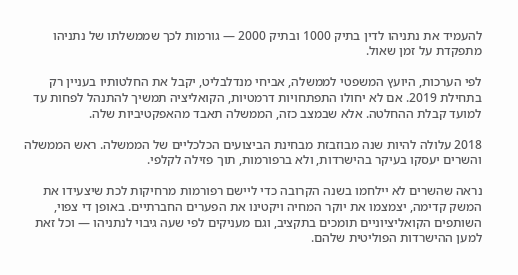להעמיד את נתניהו לדין בתיק 1000 ובתיק 2000 — גורמות לכך שממשלתו של נתניהו מתפקדת על זמן שאול.

לפי הערכות, היועץ המשפטי לממשלה, אביחי מנדלבליט, יקבל את החלטותיו בעניין רק בתחילת 2019. אם לא יחולו התפתחויות דרמטיות, הקואליציה תמשיך להתנהל לפחות עד למועד קבלת ההחלטה. אלא שבמצב כזה, הממשלה תאבד מהאפקטיביות שלה.

2018 עלולה להיות שנה מבוזבזת מבחינת הביצועים הכלכליים של הממשלה. ראש הממשלה והשרים יעסקו בעיקר בהישרדות, ולא ברפורמות, תוך פזילה לקלפי.

נראה שהשרים לא יילחמו בשנה הקרובה כדי ליישם רפורמות מרחיקות לכת שיצעידו את המשק קדימה, יצמצמו את יוקר המחיה ויקטינו את הפערים החברתיים. באופן די צפוי, השותפים הקואליציוניים תומכים בתקציב, וגם מעניקים לפי שעה גיבוי לנתניהו — וכל זאת למען ההישרדות הפוליטית שלהם.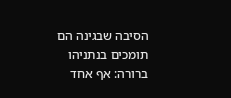הסיבה שבגינה הם תומכים בנתניהו ברורה: אף אחד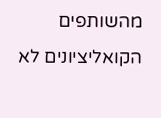מהשותפים הקואליציונים לא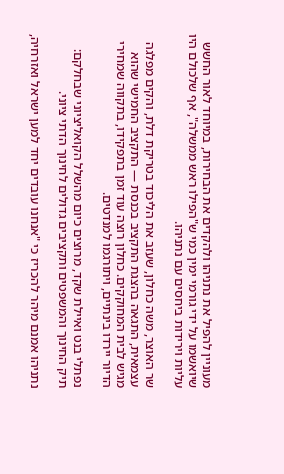מעוניין להפיל את נתניהו ולהקדים את הבחירות, במיוחד לאור החשש שיואשמו על ידי גורמי ימין כמי ש"הפילו ראש ממשלה", אף שלכולם היו עליות וירידות ביחסים עם נתניהו.

שר האוצר, משה כחלון, שעזב את הליכוד בטריקת דלת, והקים מפלגה עצמאית, התגאה בהצגת התקציב בכנסת — התקציב החמישי שהוא מגיש לבית המחוקקים. כחלון רוצה עוד זמן בתפקידו, בתקווה שמחירי הדיור יירדו בינתיים, ויתורגמו למנדטים.

נפתלי בנט ואיילת שקד, מרוצים כיום מהשלל הקואליציוני שבחלקם: תיק החינוך והמשפטים ותקציבים גדולים לחינוך הדתי ציוני.

נתניהו אמנם מיהר להכריז כי "אנחנו עובדים יחד למען ישראל ואזרחיה,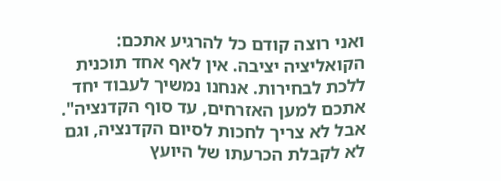ואני רוצה קודם כל להרגיע אתכם: הקואליציה יציבה. אין לאף אחד תוכנית ללכת לבחירות. אנחנו נמשיך לעבוד יחד אתכם למען האזרחים, עד סוף הקדנציה". אבל לא צריך לחכות לסיום הקדנציה, וגם לא לקבלת הכרעתו של היועץ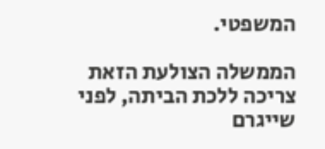המשפטי.

הממשלה הצולעת הזאת צריכה ללכת הביתה, לפני שייגרם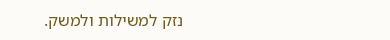נזק למשילות ולמשק.